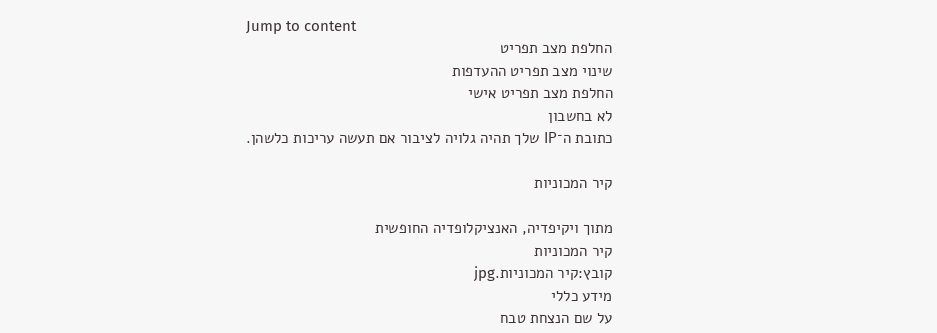Jump to content
החלפת מצב תפריט
שינוי מצב תפריט ההעדפות
החלפת מצב תפריט אישי
לא בחשבון
כתובת ה־IP שלך תהיה גלויה לציבור אם תעשה עריכות כלשהן.

קיר המכוניות

מתוך ויקיפדיה, האנציקלופדיה החופשית
קיר המכוניות
קובץ:קיר המכוניות.jpg
מידע כללי
על שם הנצחת טבח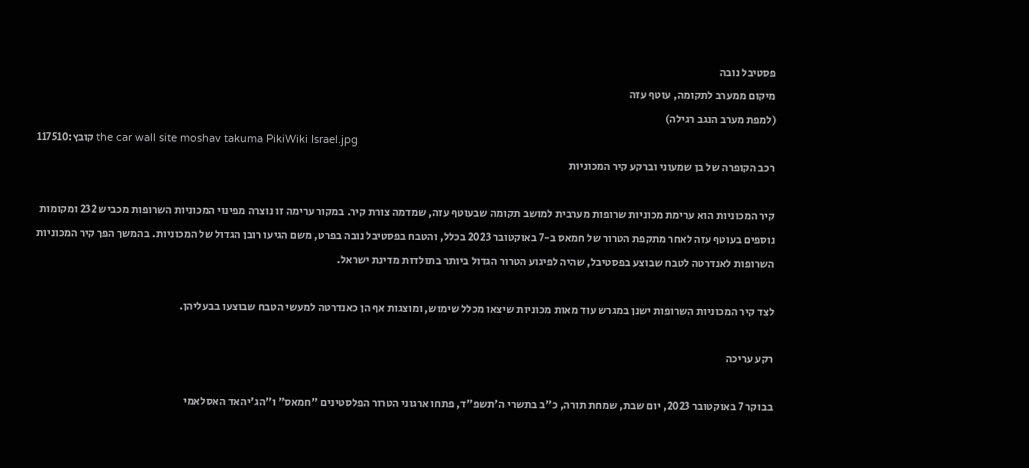פסטיבל נובה
מיקום ממערב לתקומה, עוטף עזה
(למפת מערב הנגב רגילה)
קובץ:117510 the car wall site moshav takuma PikiWiki Israel.jpg
רכב הקופרה של בן שמעוני וברקע קיר המכוניות

קיר המכוניות הוא ערימת מכוניות שרופות מערבית למושב תקומה שבעוטף עזה, שמדמה צורת קיר. במקור ערימה זו נוצרה מפינוי המכוניות השרופות מכביש 232 ומקומות נוספים בעוטף עזה לאחר מתקפת הטרור של חמאס ב-7 באוקטובר 2023 בכלל, והטבח בפסטיבל נובה בפרט, משם הגיעו רובן הגדול של המכוניות. בהמשך הפך קיר המכוניות השרופות לאנדרטה לטבח שבוצע בפסטיבל, שהיה לפיגוע הטרור הגדול ביותר בתולדות מדינת ישראל.

לצד קיר המכוניות השרופות ישנן במגרש עוד מאות מכוניות שיצאו מכלל שימוש, ומוצגות אף הן כאנדרטה למעשי הטבח שבוצעו בבעליהן.

רקע עריכה

בבוקר 7 באוקטובר 2023, יום שבת, שמחת תורה, כ"ב בתשרי ה'תשפ"ד, פתחו ארגוני הטרור הפלסטינים "חמאס" ו"הג'יהאד האסלאמי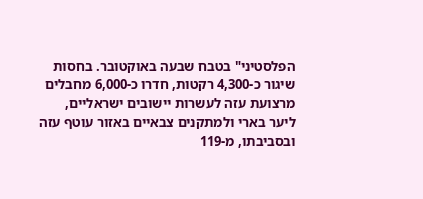הפלסטיני" בטבח שבעה באוקטובר. בחסות שיגור כ-4,300 רקטות, חדרו כ-6,000 מחבלים מרצועת עזה לעשרות יישובים ישראליים, ליער בארי ולמתקנים צבאיים באזור עוטף עזה ובסביבתו, מ-119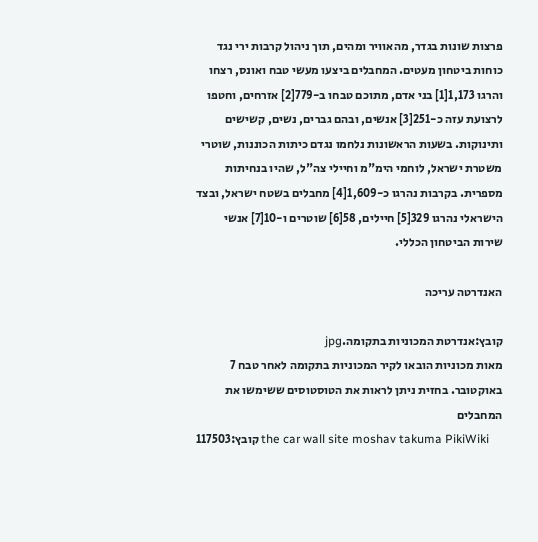פרצות שונות בגדר, מהאוויר ומהים, תוך ניהול קרבות ירי נגד כוחות ביטחון מעטים. המחבלים ביצעו מעשי טבח ואונס, רצחו והרגו 1,173[1] בני אדם, מתוכם טבחו ב-779[2] אזרחים, וחטפו לרצועת עזה כ-251[3] אנשים, ובהם גברים, נשים, קשישים ותינוקות. בשעות הראשונות נלחמו נגדם כיתות הכוננות, שוטרי משטרת ישראל, לוחמי הימ"מ וחיילי צה"ל, שהיו בנחיתות מספרית. בקרבות נהרגו כ-1,609[4] מחבלים בשטח ישראל, ובצד הישראלי נהרגו 329[5] חיילים, 58[6] שוטרים ו-10[7] אנשי שירות הביטחון הכללי.

האנדרטה עריכה

קובץ:אנדרטת המכוניות בתקומה.jpg
מאות מכוניות הובאו לקיר המכוניות בתקומה לאחר טבח 7 באוקטובר. בחזית ניתן לראות את הטוסטוסים ששימשו את המחבלים
קובץ:117503 the car wall site moshav takuma PikiWiki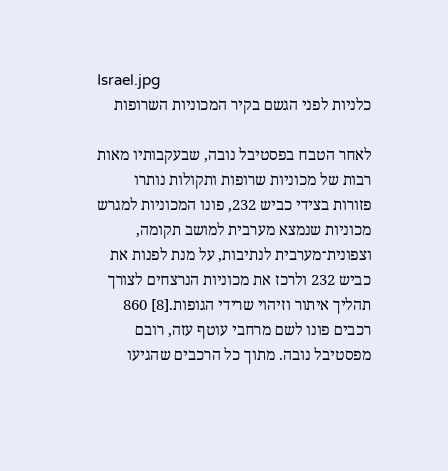Israel.jpg
כלניות לפני הגשם בקיר המכוניות השרופות

לאחר הטבח בפסטיבל נובה, שבעקבותיו מאות רבות של מכוניות שרופות ותקולות נותרו פזורות בצידי כביש 232, פונו המכוניות למגרש מכוניות שנמצא מערבית למושב תקומה, וצפונית־מערבית לנתיבות, על מנת לפנות את כביש 232 ולרכז את מכוניות הנרצחים לצורך תהליך איתור וזיהוי שרידי הגופות.[8] 860 רכבים פונו לשם מרחבי עוטף עזה, רובם מפסטיבל נובה. מתוך כל הרכבים שהגיעו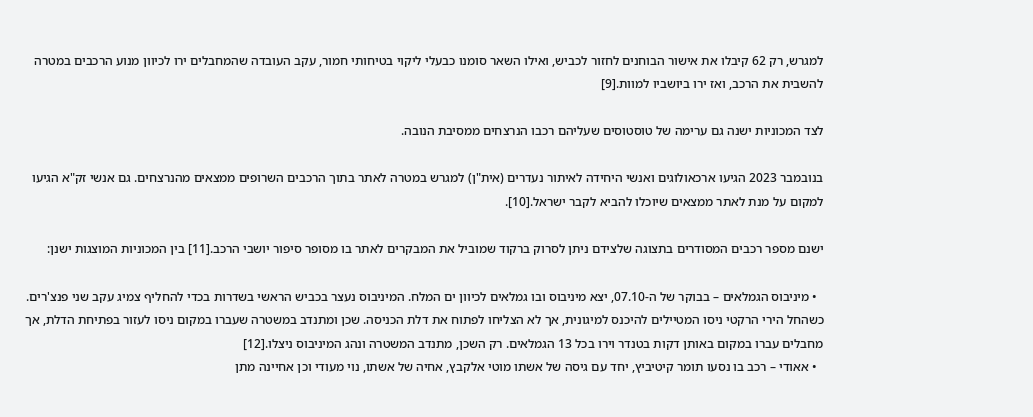למגרש, רק 62 קיבלו את אישור הבוחנים לחזור לכביש, ואילו השאר סומנו כבעלי ליקוי בטיחותי חמור, עקב העובדה שהמחבלים ירו לכיוון מנוע הרכבים במטרה להשבית את הרכב, ואז ירו ביושביו למוות.[9]

לצד המכוניות ישנה גם ערימה של טוסטוסים שעליהם רכבו הנרצחים ממסיבת הנובה.

בנובמבר 2023 הגיעו ארכאולוגים ואנשי היחידה לאיתור נעדרים (אית"ן) למגרש במטרה לאתר בתוך הרכבים השרופים ממצאים מהנרצחים. גם אנשי זק"א הגיעו למקום על מנת לאתר ממצאים שיוכלו להביא לקבר ישראל.[10].

ישנם מספר רכבים המסודרים בתצוגה שלצידם ניתן לסרוק ברקוד שמוביל את המבקרים לאתר בו מסופר סיפור יושבי הרכב.[11] בין המכוניות המוצגות ישנן:

  • מיניבוס הגמלאים – בבוקר של ה-07.10, יצא מיניבוס ובו גמלאים לכיוון ים המלח. המיניבוס נעצר בכביש הראשי בשדרות בכדי להחליף צמיג עקב שני פנצ'רים. כשהחל הירי הרקטי ניסו המטיילים להיכנס למיגונית, אך לא הצליחו לפתוח את דלת הכניסה. שכן ומתנדב במשטרה שעברו במקום ניסו לעזור בפתיחת הדלת, אך מחבלים עברו במקום באותן דקות בטנדר וירו בכל 13 הגמלאים. רק השכן, מתנדב המשטרה ונהג המיניבוס ניצלו.[12]
  • אאודי – רכב בו נסעו תומר קיטיביץ, יחד עם גיסה של אשתו מוטי אלקבץ, אחיה של אשתו, נוי מעודי וכן אחיינה מתן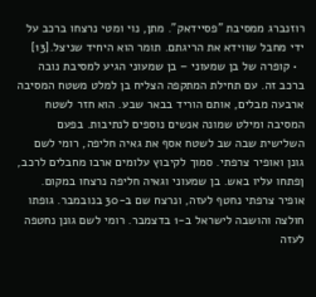רוזנברג ממסיבת "פסיידאק". מתן, נוי ומטי נרצחו ברכב על ידי מחבל שווידא את הריגתם. תומר הוא היחיד שניצל.[13]
  • קופרה של בן שמעוני – בן שמעוני הגיע למסיבת נובה ברכב זה. עם תחילת המתקפה הצליח בן למלט משטח המסיבה ארבעה מבלים, אותם הוריד בבאר שבע. הוא חזר לשטח המסיבה ומילט שמונה אנשים נוספים לנתיבות. בפעם השלישית שבה שב לשטח אסף את גאיה חליפה, רומי לשם גונן ואופיר צרפתי. סמוך לקיבוץ עלומים ארבו מחבלים לרכב, ןפתחו עליו באש. בן שמעוני וגאיה חליפה נרצחו במקום. אופיר צרפתי נחטף לעזה, ונרצח שם ב-30 בנובמבר. גופתו חולצה והושבה לישראל ב-1 בדצמבר. רומי לשם גונן נחטפה לעזה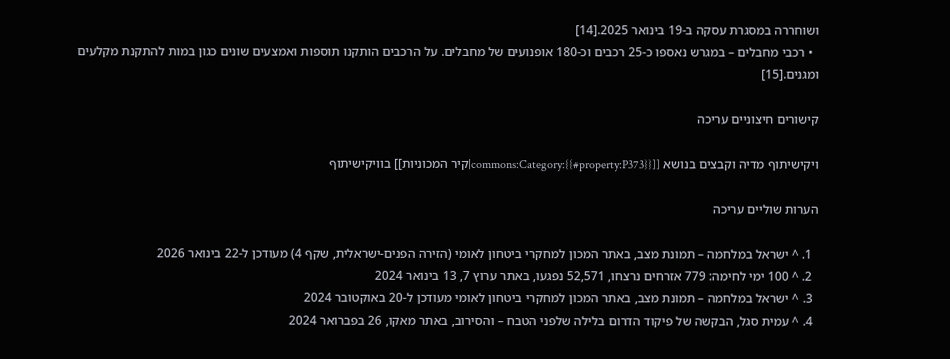ושוחררה במסגרת עסקה ב-19 בינואר 2025.[14]
  • רכבי מחבלים – במגרש נאספו כ-25 רכבים וכ-180 אופנועים של מחבלים. על הרכבים הותקנו תוספות ואמצעים שונים כגון במות להתקנת מקלעים ומגנים.[15]

קישורים חיצוניים עריכה

ויקישיתוף מדיה וקבצים בנושא [[commons:Category:{{#property:P373}}|קיר המכוניות]] בוויקישיתוף

הערות שוליים עריכה

  1. ^ ישראל במלחמה – תמונת מצב, באתר המכון למחקרי ביטחון לאומי (הזירה הפנים-ישראלית, שקף 4) מעודכן ל-22 בינואר 2026
  2. ^ 100 ימי לחימה: 779 אזרחים נרצחו, 52,571 נפגעו, באתר ערוץ 7, 13 בינואר 2024
  3. ^ ישראל במלחמה – תמונת מצב, באתר המכון למחקרי ביטחון לאומי מעודכן ל-20 באוקטובר 2024
  4. ^ עמית סגל, הבקשה של פיקוד הדרום בלילה שלפני הטבח – והסירוב, באתר מאקו, 26 בפברואר 2024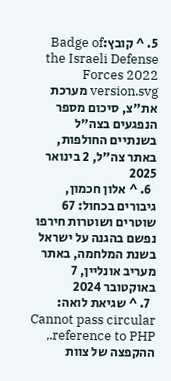5. ^ קובץ:Badge of the Israeli Defense Forces 2022 version.svg מערכת את"צ, סיכום מספר הנפגעים בצה"ל בשנתיים החולפות, באתר צה"ל, 2 בינואר 2025
  6. ^ אלון חכמון, גיבורים בכחול: 67 שוטרים ושוטרות חירפו נפשם בהגנה על ישראל בשנת המלחמה, באתר מעריב אונליין, 7 באוקטובר 2024
  7. ^ שגיאת לואה: Cannot pass circular reference to PHP., ההקפצה של צוות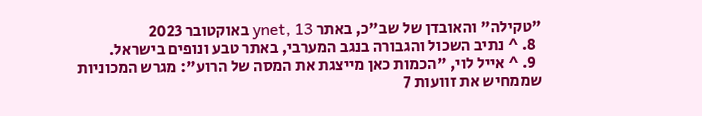"טקילה" והאובדן של שב"כ, באתר ynet, 13 באוקטובר 2023
  8. ^ נתיב השכול והגבורה בנגב המערבי, באתר טבע ונופים בישראל.
  9. ^ אייל לוי, "הכמות כאן מייצגת את המסה של הרוע": מגרש המכוניות שממחיש את זוועות 7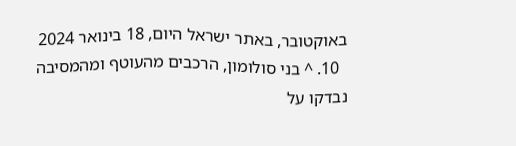באוקטובר, באתר ישראל היום, 18 בינואר 2024
  10. ^ בני סולומון, הרכבים מהעוטף ומהמסיבה נבדקו על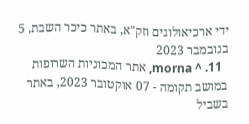ידי ארכיאולוגים וזק"א, באתר כיכר השבת, 5 בנובמבר 2023
  11. ^ morna, אתר המכוניות השרופות במושב תקומה - 07 אוקטובר 2023, באתר בשביל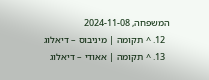המשפחה, 2024-11-08
  12. ^ תקומה | מיניבוס – דיאלוג
  13. ^ תקומה | אאודי – דיאלוג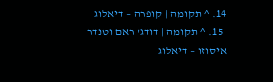14. ^ תקומה | קופרה – דיאלוג
  15. ^ תקומה | דודג' ראם וטנדר איסוזו – דיאלוג